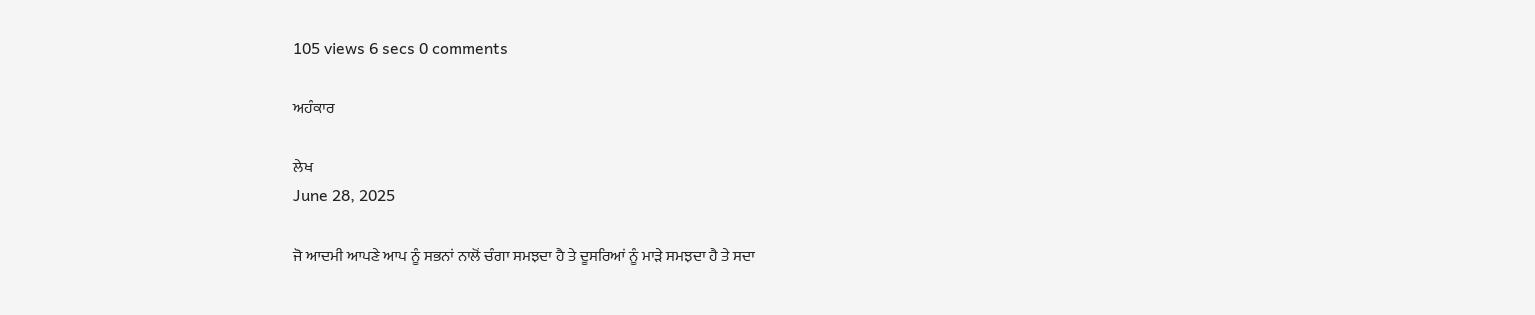105 views 6 secs 0 comments

ਅਹੰਕਾਰ

ਲੇਖ
June 28, 2025

ਜੋ ਆਦਮੀ ਆਪਣੇ ਆਪ ਨੂੰ ਸਭਨਾਂ ਨਾਲੋਂ ਚੰਗਾ ਸਮਝਦਾ ਹੈ ਤੇ ਦੂਸਰਿਆਂ ਨੂੰ ਮਾੜੇ ਸਮਝਦਾ ਹੈ ਤੇ ਸਦਾ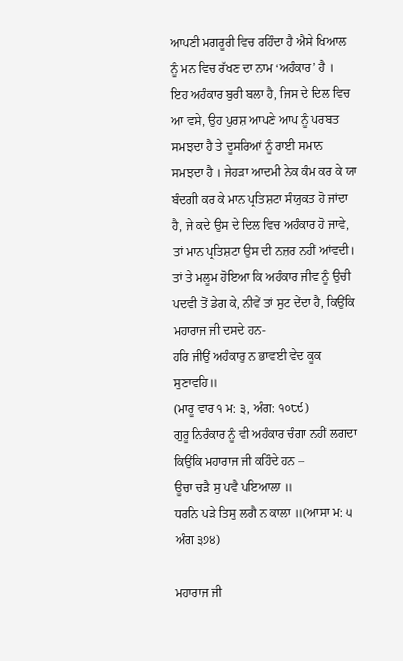ਆਪਣੀ ਮਗਰੂਰੀ ਵਿਚ ਰਹਿੰਦਾ ਹੈ ਐਸੇ ਖਿਆਲ ਨੂੰ ਮਨ ਵਿਚ ਰੱਖਣ ਦਾ ਨਾਮ ‘ਅਹੰਕਾਰ’ ਹੈ ।
ਇਹ ਅਹੰਕਾਰ ਬੁਰੀ ਬਲਾ ਹੈ, ਜਿਸ ਦੇ ਦਿਲ ਵਿਚ ਆ ਵਸੇ, ਉਹ ਪੁਰਸ਼ ਆਪਣੇ ਆਪ ਨੂੰ ਪਰਬਤ ਸਮਝਦਾ ਹੈ ਤੇ ਦੂਸਰਿਆਂ ਨੂੰ ਰਾਈ ਸਮਾਨ ਸਮਝਦਾ ਹੈ । ਜੇਹੜਾ ਆਦਮੀ ਨੇਕ ਕੰਮ ਕਰ ਕੇ ਯਾ ਬੰਦਗੀ ਕਰ ਕੇ ਮਾਨ ਪ੍ਰਤਿਸ਼ਟਾ ਸੰਯੁਕਤ ਹੋ ਜਾਂਦਾ ਹੈ, ਜੇ ਕਦੇ ਉਸ ਦੇ ਦਿਲ ਵਿਚ ਅਹੰਕਾਰ ਹੋ ਜਾਵੇ, ਤਾਂ ਮਾਨ ਪ੍ਰਤਿਸ਼ਟਾ ਉਸ ਦੀ ਨਜ਼ਰ ਨਹੀਂ ਆਂਵਦੀ। ਤਾਂ ਤੇ ਮਲੂਮ ਹੋਇਆ ਕਿ ਅਹੰਕਾਰ ਜੀਵ ਨੂੰ ਉਚੀ ਪਦਵੀ ਤੋਂ ਡੇਗ ਕੇ, ਨੀਵੇਂ ਤਾਂ ਸੁਟ ਦੇਂਦਾ ਹੈ, ਕਿਉਂਕਿ ਮਹਾਰਾਜ ਜੀ ਦਸਦੇ ਹਨ-
ਹਰਿ ਜੀਉਂ ਅਹੰਕਾਰੁ ਨ ਭਾਵਈ ਵੇਦ ਕੂਕ ਸੁਣਾਵਹਿ॥
(ਮਾਰੂ ਵਾਰ ੧ ਮ: ੩, ਅੰਗ: ੧੦੮੯)
ਗੁਰੂ ਨਿਰੰਕਾਰ ਨੂੰ ਵੀ ਅਹੰਕਾਰ ਚੰਗਾ ਨਹੀਂ ਲਗਦਾ ਕਿਉਂਕਿ ਮਹਾਰਾਜ ਜੀ ਕਹਿੰਦੇ ਹਨ –
ਊਚਾ ਚੜੈ ਸੁ ਪਵੈ ਪਇਆਲਾ ॥
ਧਰਨਿ ਪੜੇ ਤਿਸੁ ਲਗੈ ਨ ਕਾਲਾ ॥(ਆਸਾ ਮ: ੫ ਅੰਗ ੩੭੪)

ਮਹਾਰਾਜ ਜੀ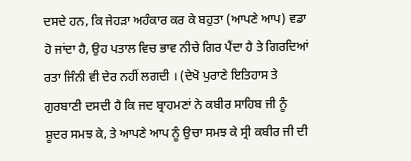ਦਸਦੇ ਹਨ, ਕਿ ਜੇਹੜਾ ਅਹੰਕਾਰ ਕਰ ਕੇ ਬਹੁਤਾ (ਆਪਣੇ ਆਪ) ਵਡਾ ਹੋ ਜਾਂਦਾ ਹੈ, ਉਹ ਪਤਾਲ ਵਿਚ ਭਾਵ ਨੀਚੇ ਗਿਰ ਪੈਂਦਾ ਹੈ ਤੇ ਗਿਰਦਿਆਂ ਰਤਾ ਜਿੰਨੀ ਵੀ ਦੇਰ ਨਹੀਂ ਲਗਦੀ । (ਦੇਖੋ ਪੁਰਾਣੇ ਇਤਿਹਾਸ ਤੇ ਗੁਰਬਾਣੀ ਦਸਦੀ ਹੈ ਕਿ ਜਦ ਬ੍ਰਾਹਮਣਾਂ ਨੇ ਕਬੀਰ ਸਾਹਿਬ ਜੀ ਨੂੰ ਸ਼ੂਦਰ ਸਮਝ ਕੇ, ਤੇ ਆਪਣੇ ਆਪ ਨੂੰ ਉਚਾ ਸਮਝ ਕੇ ਸ੍ਰੀ ਕਬੀਰ ਜੀ ਦੀ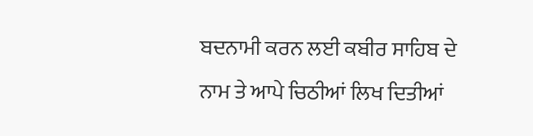ਬਦਨਾਮੀ ਕਰਨ ਲਈ ਕਬੀਰ ਸਾਹਿਬ ਦੇ ਨਾਮ ਤੇ ਆਪੇ ਚਿਠੀਆਂ ਲਿਖ ਦਿਤੀਆਂ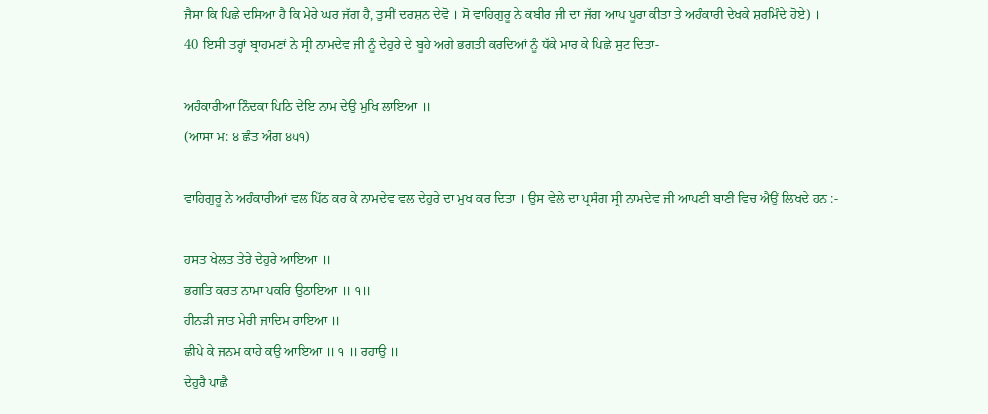ਜੈਸਾ ਕਿ ਪਿਛੇ ਦਸਿਆ ਹੈ ਕਿ ਮੇਰੇ ਘਰ ਜੱਗ ਹੈ, ਤੁਸੀਂ ਦਰਸ਼ਨ ਦੇਵੋ । ਸੋ ਵਾਹਿਗੁਰੂ ਨੇ ਕਬੀਰ ਜੀ ਦਾ ਜੱਗ ਆਪ ਪੂਰਾ ਕੀਤਾ ਤੇ ਅਹੰਕਾਰੀ ਦੇਖਕੇ ਸ਼ਰਮਿੰਦੇ ਹੋਏ) ।
40 ਇਸੀ ਤਰ੍ਹਾਂ ਬ੍ਰਾਹਮਣਾਂ ਨੇ ਸ੍ਰੀ ਨਾਮਦੇਵ ਜੀ ਨੂੰ ਦੇਹੁਰੇ ਦੇ ਬੂਹੇ ਅਗੇ ਭਗਤੀ ਕਰਦਿਆਂ ਨੂੰ ਧੱਕੇ ਮਾਰ ਕੇ ਪਿਛੇ ਸੁਟ ਦਿਤਾ-

ਅਹੰਕਾਰੀਆ ਨਿੰਦਕਾ ਪਿਠਿ ਦੇਇ ਨਾਮ ਦੇਉ ਮੁਖਿ ਲਾਇਆ ॥
(ਆਸਾ ਮ: ੪ ਛੰਤ ਅੰਗ ੪੫੧)

ਵਾਹਿਗੁਰੂ ਨੇ ਅਹੰਕਾਰੀਆਂ ਵਲ ਪਿੱਠ ਕਰ ਕੇ ਨਾਮਦੇਵ ਵਲ ਦੇਹੁਰੇ ਦਾ ਮੁਖ ਕਰ ਦਿਤਾ । ਉਸ ਵੇਲੇ ਦਾ ਪ੍ਰਸੰਗ ਸ੍ਰੀ ਨਾਮਦੇਵ ਜੀ ਆਪਣੀ ਬਾਣੀ ਵਿਚ ਐਉਂ ਲਿਖਦੇ ਹਨ :-

ਹਸਤ ਖੇਲਤ ਤੇਰੇ ਦੇਹੁਰੇ ਆਇਆ ॥
ਭਗਤਿ ਕਰਤ ਨਾਮਾ ਪਕਰਿ ਉਠਾਇਆ ॥ ੧॥
ਹੀਨੜੀ ਜਾਤ ਮੇਰੀ ਜਾਦਿਮ ਰਾਇਆ ॥
ਛੀਪੇ ਕੇ ਜਨਮ ਕਾਹੇ ਕਉ ਆਇਆ ॥ ੧ ॥ ਰਹਾਉ ॥
ਦੇਹੁਰੈ ਪਾਛੈ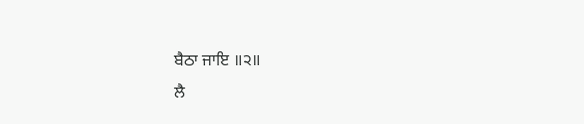ਬੈਠਾ ਜਾਇ ॥੨॥
ਲੈ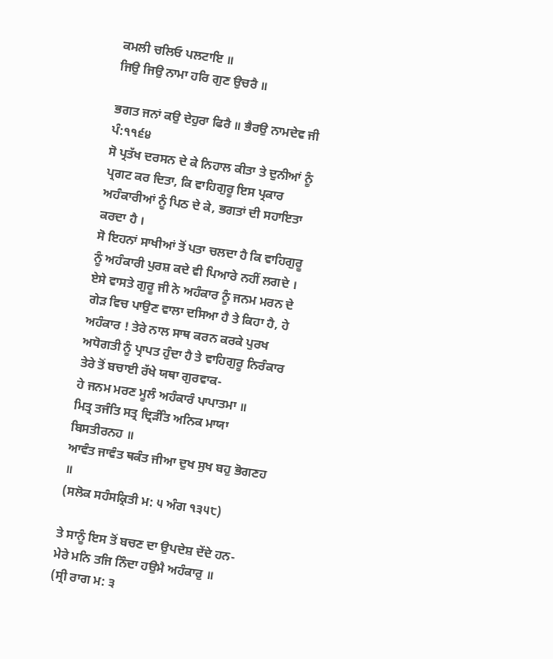ਕਮਲੀ ਚਲਿਓ ਪਲਟਾਇ ॥
ਜਿਉ ਜਿਉ ਨਾਮਾ ਹਰਿ ਗੁਣ ਉਚਰੈ ॥

ਭਗਤ ਜਨਾਂ ਕਉ ਦੇਹੁਰਾ ਫਿਰੈ ॥ ਭੈਰਉ ਨਾਮਦੇਵ ਜੀ ਪੰ:੧੧੬੪
ਸੋ ਪ੍ਰਤੱਖ ਦਰਸਨ ਦੇ ਕੇ ਨਿਹਾਲ ਕੀਤਾ ਤੇ ਦੁਨੀਆਂ ਨੂੰ ਪ੍ਰਗਟ ਕਰ ਦਿਤਾ, ਕਿ ਵਾਹਿਗੁਰੂ ਇਸ ਪ੍ਰਕਾਰ ਅਹੰਕਾਰੀਆਂ ਨੂੰ ਪਿਠ ਦੇ ਕੇ, ਭਗਤਾਂ ਦੀ ਸਹਾਇਤਾ ਕਰਦਾ ਹੈ ।
ਸੋ ਇਹਨਾਂ ਸਾਖੀਆਂ ਤੋਂ ਪਤਾ ਚਲਦਾ ਹੈ ਕਿ ਵਾਹਿਗੁਰੂ ਨੂੰ ਅਹੰਕਾਰੀ ਪੁਰਸ਼ ਕਦੇ ਵੀ ਪਿਆਰੇ ਨਹੀਂ ਲਗਦੇ । ਏਸੇ ਵਾਸਤੇ ਗੁਰੂ ਜੀ ਨੇ ਅਹੰਕਾਰ ਨੂੰ ਜਨਮ ਮਰਨ ਦੇ ਗੇੜ ਵਿਚ ਪਾਉਣ ਵਾਲਾ ਦਸਿਆ ਹੈ ਤੇ ਕਿਹਾ ਹੈ, ਹੇ ਅਹੰਕਾਰ ! ਤੇਰੇ ਨਾਲ ਸਾਥ ਕਰਨ ਕਰਕੇ ਪੁਰਖ ਅਧੋਗਤੀ ਨੂੰ ਪ੍ਰਾਪਤ ਹੁੰਦਾ ਹੈ ਤੇ ਵਾਹਿਗੁਰੂ ਨਿਰੰਕਾਰ ਤੇਰੇ ਤੋਂ ਬਚਾਈ ਰੱਖੇ ਯਥਾ ਗੁਰਵਾਕ-
ਹੇ ਜਨਮ ਮਰਣ ਮੂਲੰ ਅਹੰਕਾਰੰ ਪਾਪਾਤਮਾ ॥
ਮਿਤ੍ਰ ਤਜੰਤਿ ਸਤ੍ਰ ਦ੍ਰਿੜੰਤਿ ਅਨਿਕ ਮਾਯਾ ਬਿਸਤੀਰਨਹ ॥
ਆਵੰਤ ਜਾਵੰਤ ਥਕੰਤ ਜੀਆ ਦੁਖ ਸੁਖ ਬਹੁ ਭੋਗਣਹ ॥
(ਸਲੋਕ ਸਹੰਸਕ੍ਰਿਤੀ ਮ: ੫ ਅੰਗ ੧੩੫੮)

ਤੇ ਸਾਨੂੰ ਇਸ ਤੋਂ ਬਚਣ ਦਾ ਉਪਦੇਸ਼ ਦੇਂਦੇ ਹਨ-
ਮੇਰੇ ਮਨਿ ਤਜਿ ਨਿੰਦਾ ਹਉਮੈ ਅਹੰਕਾਰੁ ॥
(ਸ੍ਰੀ ਰਾਗ ਮ: ੩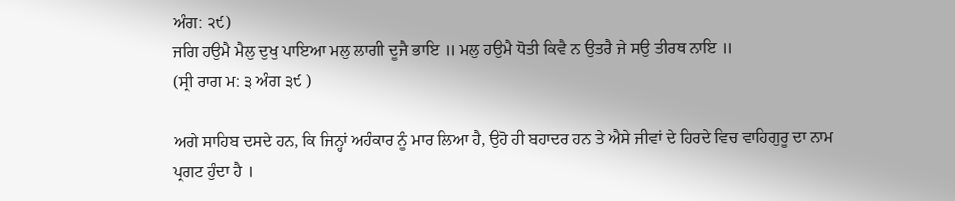ਅੰਗ: ੨੯)
ਜਗਿ ਹਉਮੈ ਮੈਲੁ ਦੁਖੁ ਪਾਇਆ ਮਲੁ ਲਾਗੀ ਦੂਜੈ ਭਾਇ ॥ ਮਲੁ ਹਉਮੈ ਧੋਤੀ ਕਿਵੈ ਨ ਉਤਰੈ ਜੇ ਸਉ ਤੀਰਥ ਨਾਇ ॥
(ਸ੍ਰੀ ਰਾਗ ਮ: ੩ ਅੰਗ ੩੯ )

ਅਗੇ ਸਾਹਿਬ ਦਸਦੇ ਹਨ, ਕਿ ਜਿਨ੍ਹਾਂ ਅਹੰਕਾਰ ਨੂੰ ਮਾਰ ਲਿਆ ਹੈ, ਉਹੋ ਹੀ ਬਹਾਦਰ ਹਨ ਤੇ ਐਸੇ ਜੀਵਾਂ ਦੇ ਹਿਰਦੇ ਵਿਚ ਵਾਹਿਗੁਰੂ ਦਾ ਨਾਮ ਪ੍ਰਗਟ ਹੁੰਦਾ ਹੈ ।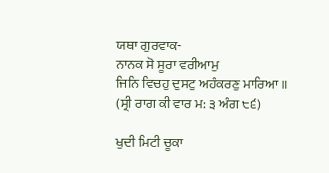ਯਥਾ ਗੁਰਵਾਕ-
ਨਾਨਕ ਸੋ ਸੂਰਾ ਵਰੀਆਮੁ
ਜਿਨਿ ਵਿਚਹੁ ਦੁਸਟੁ ਅਹੰਕਰਣੁ ਮਾਰਿਆ ॥
(ਸ੍ਰੀ ਰਾਗ ਕੀ ਵਾਰ ਮ: ੩ ਅੰਗ ੮੬)

ਖੁਦੀ ਮਿਟੀ ਚੂਕਾ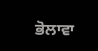ਭੋਲਾਵਾ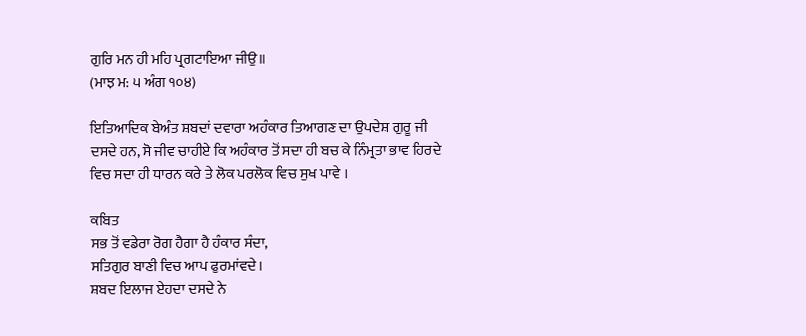ਗੁਰਿ ਮਨ ਹੀ ਮਹਿ ਪ੍ਰਗਟਾਇਆ ਜੀਉ॥
(ਮਾਝ ਮ: ੫ ਅੰਗ ੧੦੪)

ਇਤਿਆਦਿਕ ਬੇਅੰਤ ਸ਼ਬਦਾਂ ਦਵਾਰਾ ਅਹੰਕਾਰ ਤਿਆਗਣ ਦਾ ਉਪਦੇਸ਼ ਗੁਰੂ ਜੀ ਦਸਦੇ ਹਨ, ਸੋ ਜੀਵ ਚਾਹੀਏ ਕਿ ਅਹੰਕਾਰ ਤੋਂ ਸਦਾ ਹੀ ਬਚ ਕੇ ਨਿੰਮ੍ਰਤਾ ਭਾਵ ਹਿਰਦੇ ਵਿਚ ਸਦਾ ਹੀ ਧਾਰਨ ਕਰੇ ਤੇ ਲੋਕ ਪਰਲੋਕ ਵਿਚ ਸੁਖ ਪਾਵੇ ।

ਕਬਿਤ
ਸਭ ਤੋਂ ਵਡੇਰਾ ਰੋਗ ਹੈਗਾ ਹੈ ਹੰਕਾਰ ਸੰਦਾ,
ਸਤਿਗੁਰ ਬਾਣੀ ਵਿਚ ਆਪ ਫੁਰਮਾਂਵਦੇ।
ਸ਼ਬਦ ਇਲਾਜ ਏਹਦਾ ਦਸਦੇ ਨੇ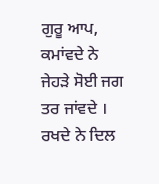ਗੁਰੂ ਆਪ,
ਕਮਾਂਵਦੇ ਨੇ ਜੇਹੜੇ ਸੋਈ ਜਗ ਤਰ ਜਾਂਵਦੇ ।
ਰਖਦੇ ਨੇ ਦਿਲ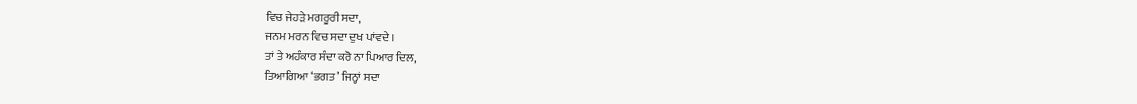ਵਿਚ ਜੇਹੜੇ ਮਗਰੂਰੀ ਸਦਾ,
ਜਨਮ ਮਰਨ ਵਿਚ ਸਦਾ ਦੁਖ ਪਾਂਵਦੇ ।
ਤਾਂ ਤੇ ਅਹੰਕਾਰ ਸੰਦਾ ਕਰੋ ਨਾ ਪਿਆਰ ਦਿਲ,
ਤਿਆਗਿਆ ‘ਭਗਤ’ ਜਿਨ੍ਹਾਂ ਸਦਾ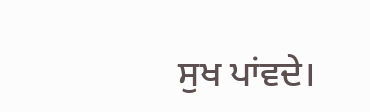ਸੁਖ ਪਾਂਵਦੇ।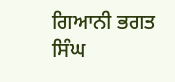ਗਿਆਨੀ ਭਗਤ ਸਿੰਘ